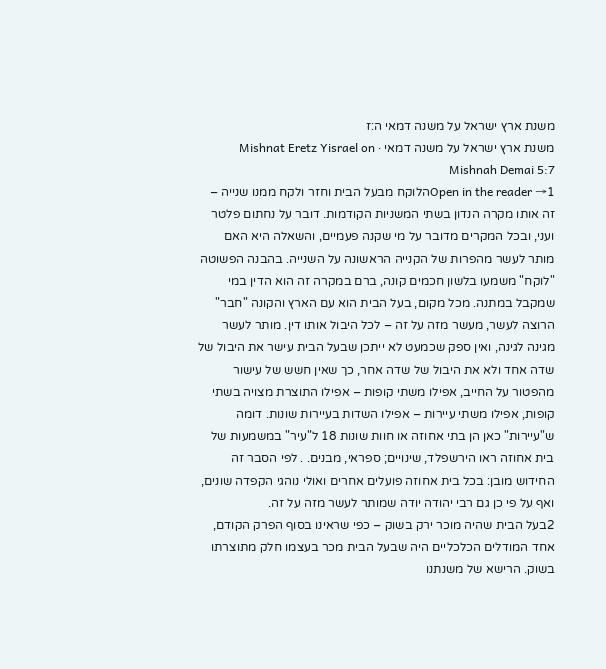משנת ארץ ישראל על משנה דמאי ה:ז
משנת ארץ ישראל על משנה דמאי · Mishnat Eretz Yisrael on Mishnah Demai 5:7
Open in the reader →1הלוקח מבעל הבית וחזר ולקח ממנו שנייה – זה אותו מקרה הנדון בשתי המשניות הקודמות. דובר על נחתום פלטר ועני, ובכל המקרים מדובר על מי שקנה פעמיים, והשאלה היא האם מותר לעשר מהפרות של הקנייה הראשונה על השנייה. בהבנה הפשוטה "לוקח" משמעו בלשון חכמים קונה, ברם במקרה זה הוא הדין במי שמקבל במתנה. מכל מקום, בעל הבית הוא עם הארץ והקונה "חבר" הרוצה לעשר, מעשר מזה על זה – לכל היבול אותו דין. מותר לעשר מגינה לגינה, ואין ספק שכמעט לא ייתכן שבעל הבית עישר את היבול של שדה אחד ולא את היבול של שדה אחר, כך שאין חשש של עישור מהפטור על החייב, אפילו משתי קופות – אפילו התוצרת מצויה בשתי קופות, אפילו משתי עיירות – אפילו השדות בעיירות שונות. דומה ש"עיירות" כאן הן בתי אחוזה או חוות שונות 18 ל"עיר" במשמעות של בית אחוזה ראו הירשפלד, שינויים; ספראי, מבנים. . לפי הסבר זה החידוש מובן: בכל בית אחוזה פועלים אחרים ואולי נוהגי הקפדה שונים, ואף על פי כן גם רבי יהודה יודה שמותר לעשר מזה על זה.
2בעל הבית שהיה מוכר ירק בשוק – כפי שראינו בסוף הפרק הקודם, אחד המודלים הכלכליים היה שבעל הבית מכר בעצמו חלק מתוצרתו בשוק. הרישא של משנתנו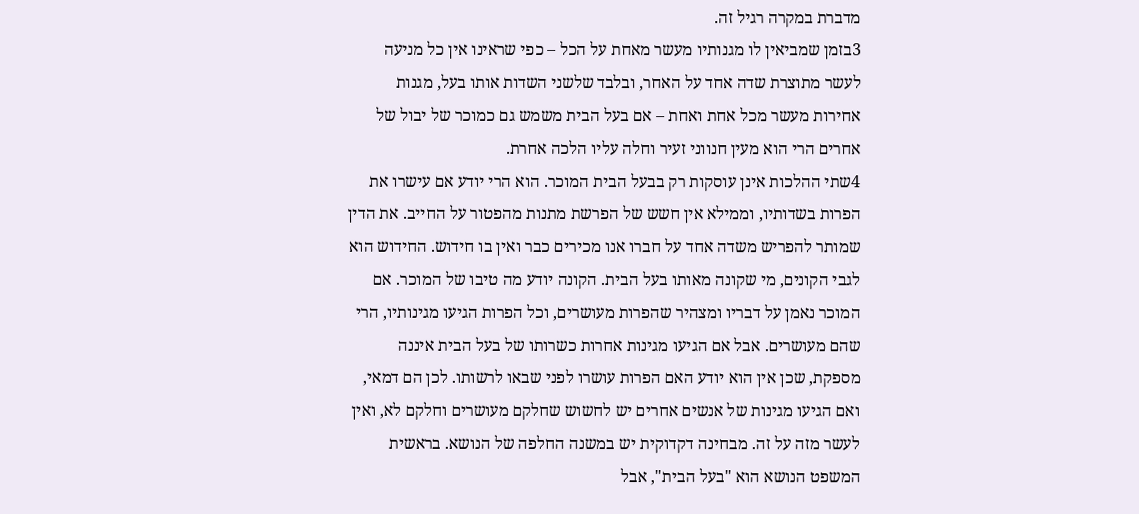מדברת במקרה רגיל זה.
3בזמן שמביאין לו מגנותיו מעשר מאחת על הכל – כפי שראינו אין כל מניעה לעשר מתוצרת שדה אחד על האחר, ובלבד שלשני השדות אותו בעל, מגנות אחירות מעשר מכל אחת ואחת – אם בעל הבית משמש גם כמוכר של יבול של אחרים הרי הוא מעין חנווני זעיר וחלה עליו הלכה אחרת.
4שתי ההלכות אינן עוסקות רק בבעל הבית המוכר. הוא הרי יודע אם עישרו את הפרות בשדותיו, וממילא אין חשש של הפרשת מתנות מהפטור על החייב. את הדין שמותר להפריש משדה אחד על חברו אנו מכירים כבר ואין בו חידוש. החידוש הוא לגבי הקונים, מי שקונה מאותו בעל הבית. הקונה יודע מה טיבו של המוכר. אם המוכר נאמן על דבריו ומצהיר שהפרות מעושרים, וכל הפרות הגיעו מגינותיו, הרי שהם מעושרים. אבל אם הגיעו מגינות אחרות כשרותו של בעל הבית איננה מספקת, שכן אין הוא יודע האם הפרות עושרו לפני שבאו לרשותו. לכן הם דמאי, ואם הגיעו מגינות של אנשים אחרים יש לחשוש שחלקם מעושרים וחלקם לא, ואין לעשר מזה על זה. מבחינה דקדוקית יש במשנה החלפה של הנושא. בראשית המשפט הנושא הוא "בעל הבית", אבל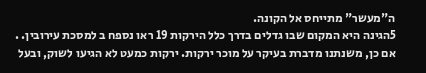ה"מעשר" מתייחס אל הקונה.
5הגינה היא המקום שבו גדלים בדרך כלל הירקות 19 ראו נספח ב למסכת עירובין. . אם כן, משנתנו מדברת בעיקר על מוכר ירקות. ירקות כמעט לא הגיעו לשוק, ובעל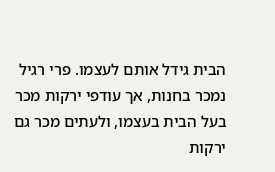הבית גידל אותם לעצמו. פרי רגיל נמכר בחנות, אך עודפי ירקות מכר בעל הבית בעצמו, ולעתים מכר גם ירקות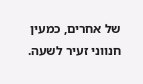של אחרים, כמעין חנווני זעיר לשעה.